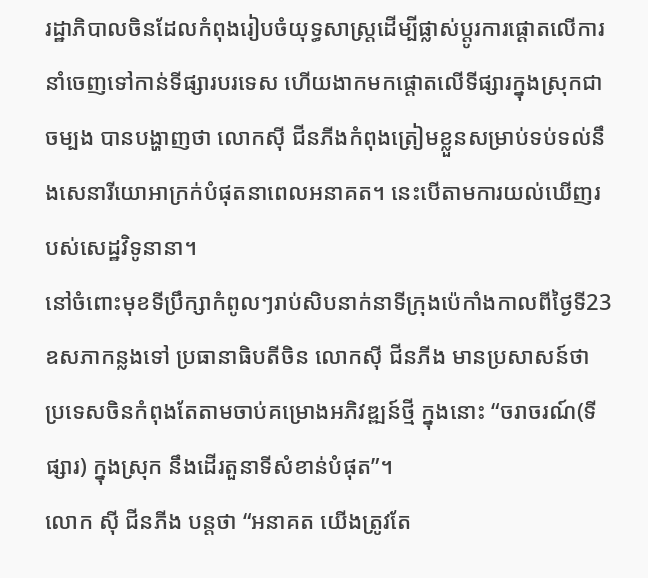រដ្ឋាភិបាលចិនដែលកំពុងរៀបចំយុទ្ធសាស្ត្រដើម្បីផ្លាស់ប្ដូរការផ្ដោតលើការនាំចេញទៅកាន់ទីផ្សារបរទេស ហើយងាកមកផ្ដោតលើទីផ្សារក្នុងស្រុកជាចម្បង បានបង្ហាញថា លោកស៊ី ជីនភីងកំពុងត្រៀមខ្លួនសម្រាប់ទប់ទល់នឹងសេនារីយោអាក្រក់បំផុតនាពេលអនាគត។ នេះបើតាមការយល់ឃើញរបស់សេដ្ឋវិទូនានា។
នៅចំពោះមុខទីប្រឹក្សាកំពូលៗរាប់សិបនាក់នាទីក្រុងប៉េកាំងកាលពីថ្ងៃទី23ឧសភាកន្លងទៅ ប្រធានាធិបតីចិន លោកស៊ី ជីនភីង មានប្រសាសន៍ថា ប្រទេសចិនកំពុងតែតាមចាប់គម្រោងអភិវឌ្ឍន៍ថ្មី ក្នុងនោះ “ចរាចរណ៍(ទីផ្សារ) ក្នុងស្រុក នឹងដើរតួនាទីសំខាន់បំផុត”។
លោក ស៊ី ជីនភីង បន្តថា “អនាគត យើងត្រូវតែ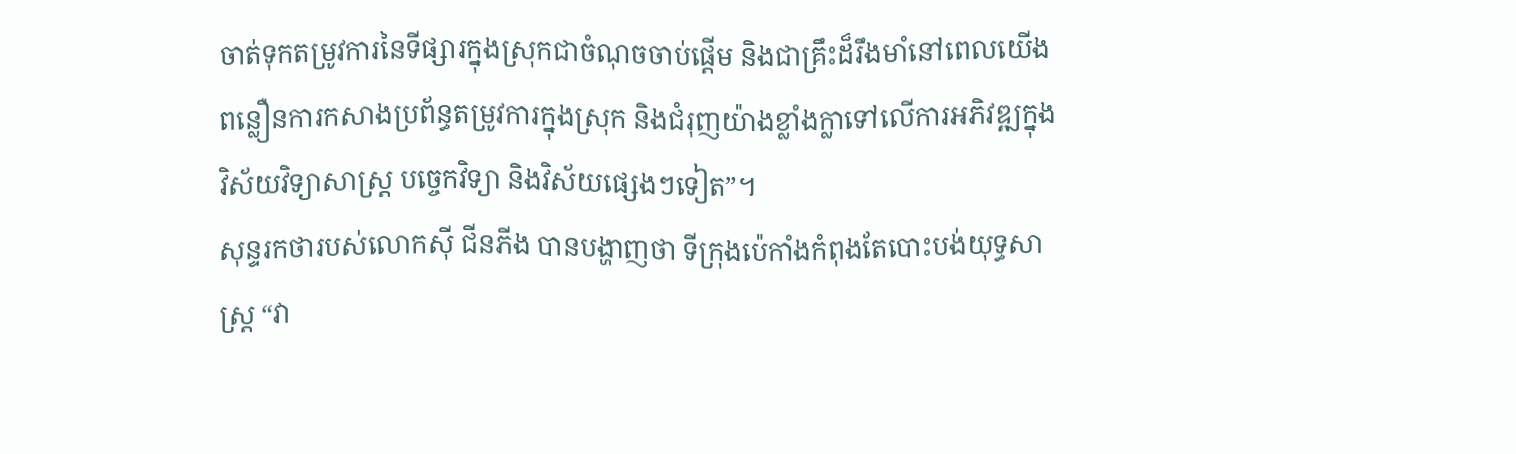ចាត់ទុកតម្រូវការនៃទីផ្សារក្នុងស្រុកជាចំណុចចាប់ផ្ដើម និងជាគ្រឹះដ៏រឹងមាំនៅពេលយើងពន្លឿនការកសាងប្រព័ន្ធតម្រូវការក្នុងស្រុក និងជំរុញយ៉ាងខ្លាំងក្លាទៅលើការអភិវឌ្ឍក្នុងវិស័យវិទ្យាសាស្ត្រ បច្ចេកវិទ្យា និងវិស័យផ្សេងៗទៀត”។
សុន្ទរកថារបស់លោកស៊ី ជីនភីង បានបង្ហាញថា ទីក្រុងប៉េកាំងកំពុងតែបោះបង់យុទ្ធសាស្ត្រ “វា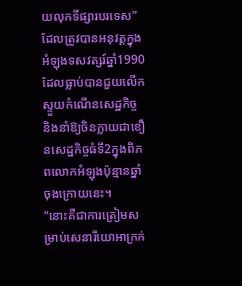យលុកទីផ្សារបរទេស” ដែលត្រូវបានអនុវត្តក្នុងអំឡុងទសវត្សរ៍ឆ្នាំ1990 ដែលធ្លាប់បានជួយលើកស្ទួយកំណើនសេដ្ឋកិច្ច និងនាំឱ្យចិនក្លាយជាខឿនសេដ្ឋកិច្ចធំទី2ក្នុងពិភពលោកអំឡុងប៉ុន្មានឆ្នាំចុងក្រោយនេះ។
“នោះគឺជាការត្រៀមសម្រាប់សេនារីយោអាក្រក់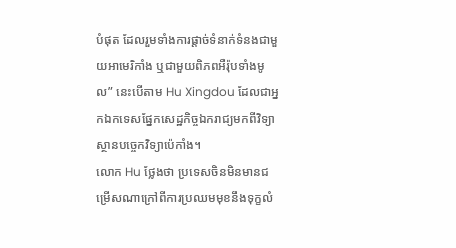បំផុត ដែលរួមទាំងការផ្ដាច់ទំនាក់ទំនងជាមួយអាមេរិកាំង ឬជាមួយពិភពអឺរ៉ុបទាំងមូល” នេះបើតាម Hu Xingdou ដែលជាអ្នកឯកទេសផ្នែកសេដ្ឋកិច្ចឯករាជ្យមកពីវិទ្យាស្ថានបច្ចេកវិទ្យាប៉េកាំង។
លោក Hu ថ្លែងថា ប្រទេសចិនមិនមានជម្រើសណាក្រៅពីការប្រឈមមុខនឹងទុក្ខលំ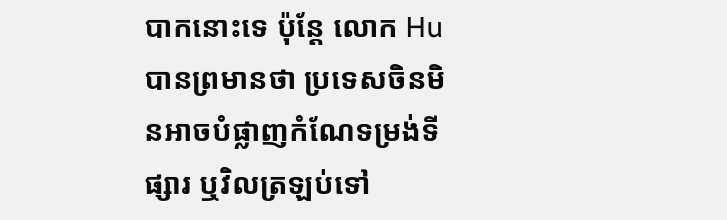បាកនោះទេ ប៉ុន្តែ លោក Hu បានព្រមានថា ប្រទេសចិនមិនអាចបំផ្លាញកំណែទម្រង់ទីផ្សារ ឬវិលត្រឡប់ទៅ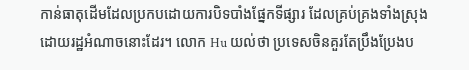កាន់ធាតុដើមដែលប្រកបដោយការបិទបាំងផ្នែកទីផ្សារ ដែលគ្រប់គ្រងទាំងស្រុងដោយរដ្ឋអំណាចនោះដែរ។ លោក Hu យល់ថា ប្រទេសចិនគួរតែប្រឹងប្រែងប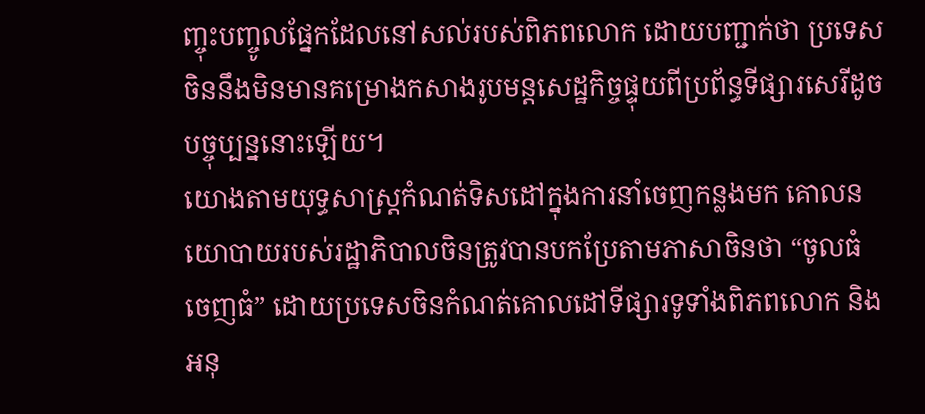ញ្ចុះបញ្ចូលផ្នែកដែលនៅសល់របស់ពិភពលោក ដោយបញ្ជាក់ថា ប្រទេសចិននឹងមិនមានគម្រោងកសាងរូបមន្តសេដ្ឋកិច្ចផ្ទុយពីប្រព័ន្ធទីផ្សារសេរីដូចបច្ចុប្បន្ននោះឡើយ។
យោងតាមយុទ្ធសាស្ត្រកំណត់ទិសដៅក្នុងការនាំចេញកន្លងមក គោលនយោបាយរបស់រដ្ឋាភិបាលចិនត្រូវបានបកប្រែតាមភាសាចិនថា “ចូលធំ ចេញធំ” ដោយប្រទេសចិនកំណត់គោលដៅទីផ្សារទូទាំងពិភពលោក និងអនុ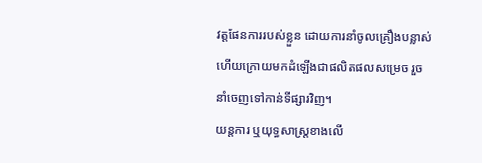វត្តផែនការរបស់ខ្លួន ដោយការនាំចូលគ្រឿងបន្លាស់ ហើយក្រោយមកដំឡើងជាផលិតផលសម្រេច រួចនាំចេញទៅកាន់ទីផ្សារវិញ។
យន្តការ ឬយុទ្ធសាស្ត្រខាងលើ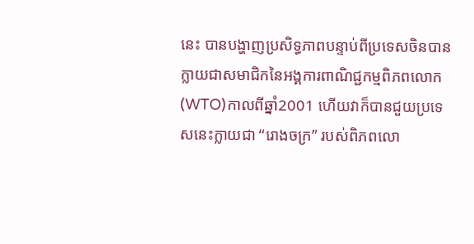នេះ បានបង្ហាញប្រសិទ្ធភាពបន្ទាប់ពីប្រទេសចិនបានក្លាយជាសមាជិកនៃអង្គការពាណិជ្ជកម្មពិភពលោក(WTO)កាលពីឆ្នាំ2001 ហើយវាក៏បានជួយប្រទេសនេះក្លាយជា “រោងចក្រ” របស់ពិភពលោ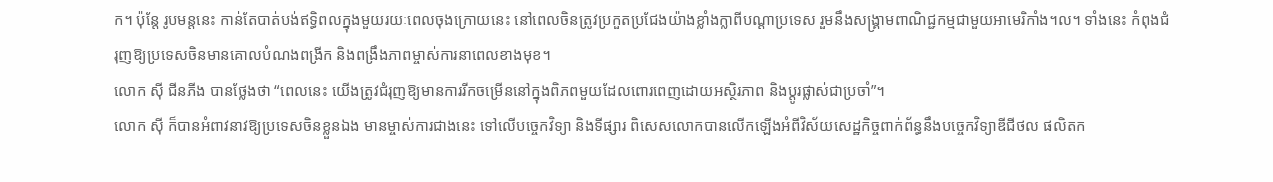ក។ ប៉ុន្តែ រូបមន្តនេះ កាន់តែបាត់បង់ឥទ្ធិពលក្នុងមួយរយៈពេលចុងក្រោយនេះ នៅពេលចិនត្រូវប្រកួតប្រជែងយ៉ាងខ្លាំងក្លាពីបណ្ដាប្រទេស រួមនឹងសង្គ្រាមពាណិជ្ជកម្មជាមួយអាមេរិកាំង។ល។ ទាំងនេះ កំពុងជំរុញឱ្យប្រទេសចិនមានគោលបំណងពង្រីក និងពង្រឹងភាពម្ចាស់ការនាពេលខាងមុខ។
លោក ស៊ី ជីនភីង បានថ្លែងថា “ពេលនេះ យើងត្រូវជំរុញឱ្យមានការរីកចម្រើននៅក្នុងពិភពមួយដែលពោរពេញដោយអស្ថិរភាព និងប្ដូរផ្លាស់ជាប្រចាំ”។
លោក ស៊ី ក៏បានអំពាវនាវឱ្យប្រទេសចិនខ្លួនឯង មានម្ចាស់ការជាងនេះ ទៅលើបច្ចេកវិទ្យា និងទីផ្សារ ពិសេសលោកបានលើកឡើងអំពីវិស័យសេដ្ឋកិច្ចពាក់ព័ន្ធនឹងបច្ចេកវិទ្យាឌីជីថល ផលិតក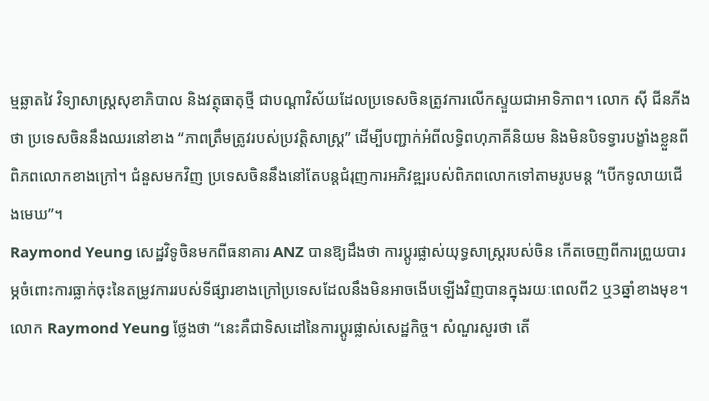ម្មឆ្លាតវៃ វិទ្យាសាស្ត្រសុខាភិបាល និងវត្ថុធាតុថ្មី ជាបណ្ដាវិស័យដែលប្រទេសចិនត្រូវការលើកស្ទួយជាអាទិភាព។ លោក ស៊ី ជីនភីង ថា ប្រទេសចិននឹងឈរនៅខាង “ភាពត្រឹមត្រូវរបស់ប្រវត្តិសាស្ត្រ” ដើម្បីបញ្ជាក់អំពីលទ្ធិពហុភាគីនិយម និងមិនបិទទ្វារបង្ខាំងខ្លួនពីពិភពលោកខាងក្រៅ។ ជំនួសមកវិញ ប្រទេសចិននឹងនៅតែបន្តជំរុញការអភិវឌ្ឍរបស់ពិភពលោកទៅតាមរូបមន្ត “បើកទូលាយជើងមេឃ”។
Raymond Yeung សេដ្ឋវិទូចិនមកពីធនាគារ ANZ បានឱ្យដឹងថា ការប្ដូរផ្លាស់យុទ្ធសាស្ត្ររបស់ចិន កើតចេញពីការព្រួយបារម្ភចំពោះការធ្លាក់ចុះនៃតម្រូវការរបស់ទីផ្សារខាងក្រៅប្រទេសដែលនឹងមិនអាចងើបឡើងវិញបានក្នុងរយៈពេលពី2 ឬ3ឆ្នាំខាងមុខ។
លោក Raymond Yeung ថ្លែងថា “នេះគឺជាទិសដៅនៃការប្ដូរផ្លាស់សេដ្ឋកិច្ច។ សំណួរសួរថា តើ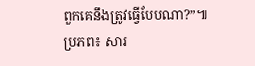ពួកគេនឹងត្រូវធ្វើបែបណា?”៕
ប្រភព៖ សារ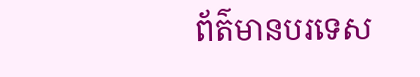ព័ត៌មានបរទេស